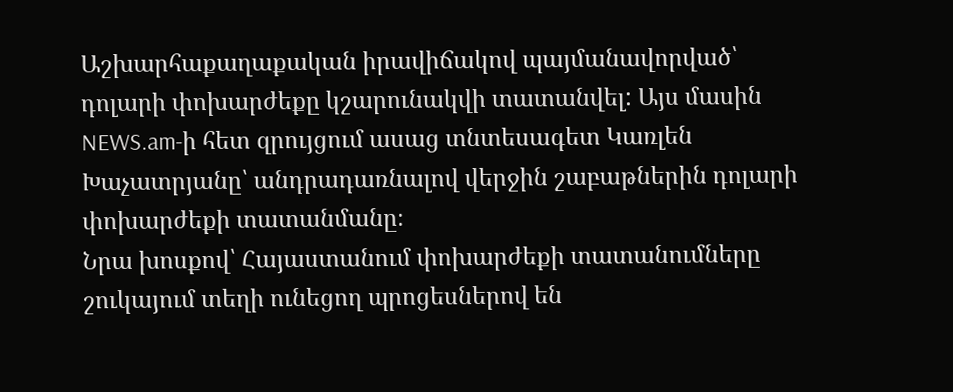Աշխարհաքաղաքական իրավիճակով պայմանավորված՝ դոլարի փոխարժեքը կշարունակվի տատանվել: Այս մասին NEWS.am-ի հետ զրույցում ասաց տնտեսագետ Կառլեն Խաչատրյանը՝ անդրադառնալով վերջին շաբաթներին դոլարի փոխարժեքի տատանմանը։
Նրա խոսքով՝ Հայաստանում փոխարժեքի տատանումները շուկայում տեղի ունեցող պրոցեսներով են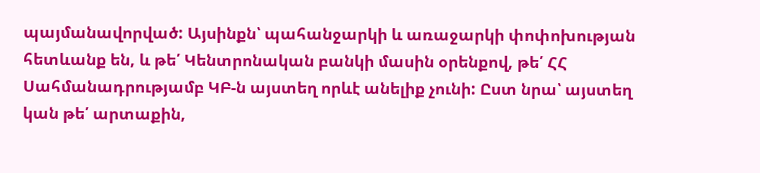պայմանավորված: Այսինքն՝ պահանջարկի և առաջարկի փոփոխության հետևանք են, և թե՛ Կենտրոնական բանկի մասին օրենքով, թե՛ ՀՀ Սահմանադրությամբ ԿԲ-ն այստեղ որևէ անելիք չունի: Ըստ նրա՝ այստեղ կան թե՛ արտաքին,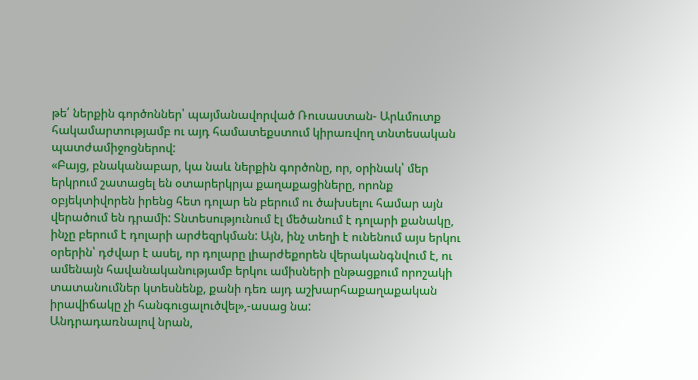թե՛ ներքին գործոններ՝ պայմանավորված Ռուսաստան- Արևմուտք հակամարտությամբ ու այդ համատեքստում կիրառվող տնտեսական պատժամիջոցներով:
«Բայց, բնականաբար, կա նաև ներքին գործոնը, որ, օրինակ՝ մեր երկրում շատացել են օտարերկրյա քաղաքացիները, որոնք օբյեկտիվորեն իրենց հետ դոլար են բերում ու ծախսելու համար այն վերածում են դրամի: Տնտեսությունում էլ մեծանում է դոլարի քանակը, ինչը բերում է դոլարի արժեզրկման: Այն, ինչ տեղի է ունենում այս երկու օրերին՝ դժվար է ասել, որ դոլարը լիարժեքորեն վերականգնվում է, ու ամենայն հավանականությամբ երկու ամիսների ընթացքում որոշակի տատանումներ կտեսնենք, քանի դեռ այդ աշխարհաքաղաքական իրավիճակը չի հանգուցալուծվել»,-ասաց նա:
Անդրադառնալով նրան,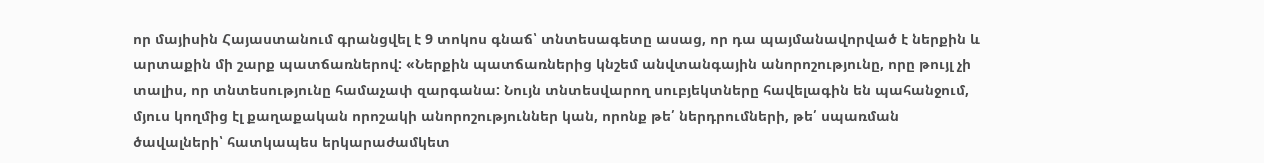որ մայիսին Հայաստանում գրանցվել է 9 տոկոս գնաճ՝ տնտեսագետը ասաց, որ դա պայմանավորված է ներքին և արտաքին մի շարք պատճառներով: «Ներքին պատճառներից կնշեմ անվտանգային անորոշությունը, որը թույլ չի տալիս, որ տնտեսությունը համաչափ զարգանա: Նույն տնտեսվարող սուբյեկտները հավելագին են պահանջում, մյուս կողմից էլ քաղաքական որոշակի անորոշություններ կան, որոնք թե՛ ներդրումների, թե՛ սպառման ծավալների՝ հատկապես երկարաժամկետ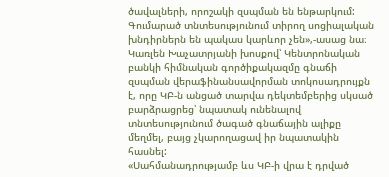ծավալների, որոշակի զսպման են ենթարկում: Գումարած տնտեսությունում տիրող սոցիալական խնդիրներն են պակաս կարևոր չեն»,-ասաց նա։
Կառլեն Խաչատրյանի խոսքով՝ Կենտրոնական բանկի հիմնական գործիքակազմը գնաճի զսպման վերաֆինանսավորման տոկոսադրույքն է, որը ԿԲ-ն անցած տարվա դեկտեմբերից սկսած բարձրացրեց՝ նպատակ ունենալով տնտեսությունում ծագած գնաճային ալիքը մեղմել, բայց չկարողացավ իր նպատակին հասնել:
«Սահմանադրությամբ ևս ԿԲ-ի վրա է դրված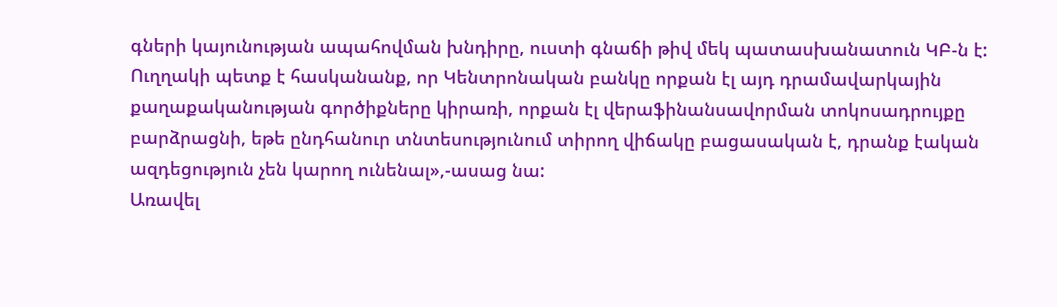գների կայունության ապահովման խնդիրը, ուստի գնաճի թիվ մեկ պատասխանատուն ԿԲ-ն է: Ուղղակի պետք է հասկանանք, որ Կենտրոնական բանկը որքան էլ այդ դրամավարկային քաղաքականության գործիքները կիրառի, որքան էլ վերաֆինանսավորման տոկոսադրույքը բարձրացնի, եթե ընդհանուր տնտեսությունում տիրող վիճակը բացասական է, դրանք էական ազդեցություն չեն կարող ունենալ»,-ասաց նա:
Առավել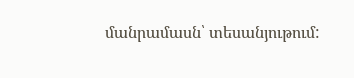մանրամասն՝ տեսանյութում: